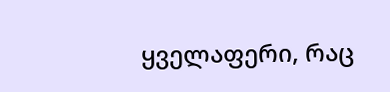ყველაფერი, რაც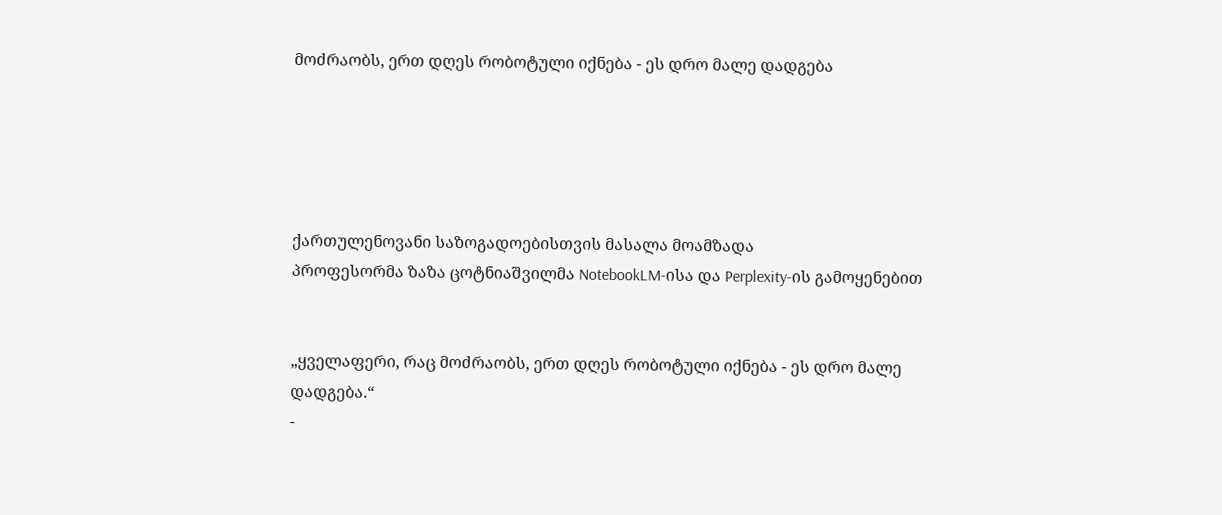მოძრაობს, ერთ დღეს რობოტული იქნება - ეს დრო მალე დადგება





ქართულენოვანი საზოგადოებისთვის მასალა მოამზადა
პროფესორმა ზაზა ცოტნიაშვილმა NotebookLM-ისა და Perplexity-ის გამოყენებით


„ყველაფერი, რაც მოძრაობს, ერთ დღეს რობოტული იქნება - ეს დრო მალე დადგება.“
-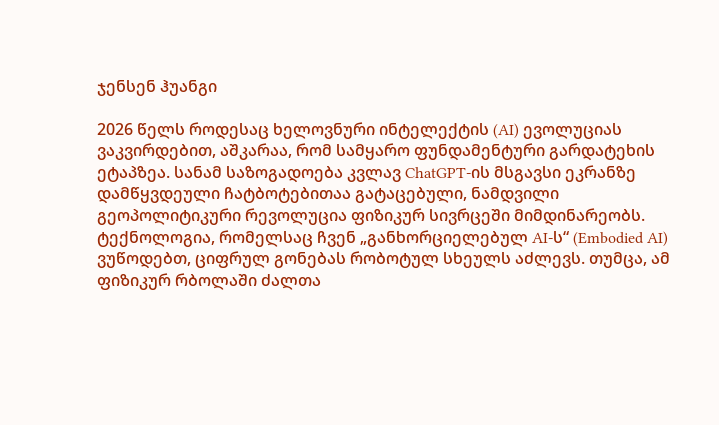ჯენსენ ჰუანგი

2026 წელს როდესაც ხელოვნური ინტელექტის (AI) ევოლუციას ვაკვირდებით, აშკარაა, რომ სამყარო ფუნდამენტური გარდატეხის ეტაპზეა. სანამ საზოგადოება კვლავ ChatGPT-ის მსგავსი ეკრანზე დამწყვდეული ჩატბოტებითაა გატაცებული, ნამდვილი გეოპოლიტიკური რევოლუცია ფიზიკურ სივრცეში მიმდინარეობს.
ტექნოლოგია, რომელსაც ჩვენ „განხორციელებულ AI-ს“ (Embodied AI) ვუწოდებთ, ციფრულ გონებას რობოტულ სხეულს აძლევს. თუმცა, ამ ფიზიკურ რბოლაში ძალთა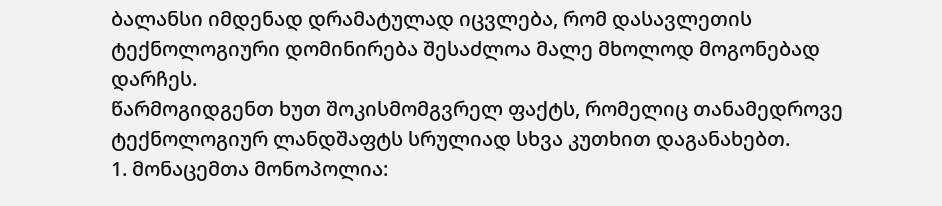ბალანსი იმდენად დრამატულად იცვლება, რომ დასავლეთის ტექნოლოგიური დომინირება შესაძლოა მალე მხოლოდ მოგონებად დარჩეს.
წარმოგიდგენთ ხუთ შოკისმომგვრელ ფაქტს, რომელიც თანამედროვე ტექნოლოგიურ ლანდშაფტს სრულიად სხვა კუთხით დაგანახებთ.
1. მონაცემთა მონოპოლია: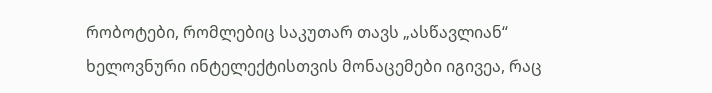რობოტები, რომლებიც საკუთარ თავს „ასწავლიან“
ხელოვნური ინტელექტისთვის მონაცემები იგივეა, რაც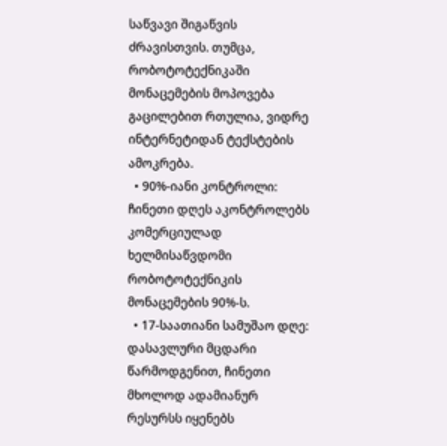საწვავი შიგაწვის ძრავისთვის. თუმცა, რობოტოტექნიკაში მონაცემების მოპოვება გაცილებით რთულია, ვიდრე ინტერნეტიდან ტექსტების ამოკრება.
  • 90%-იანი კონტროლი: ჩინეთი დღეს აკონტროლებს კომერციულად ხელმისაწვდომი რობოტოტექნიკის მონაცემების 90%-ს.
  • 17-საათიანი სამუშაო დღე: დასავლური მცდარი წარმოდგენით, ჩინეთი მხოლოდ ადამიანურ რესურსს იყენებს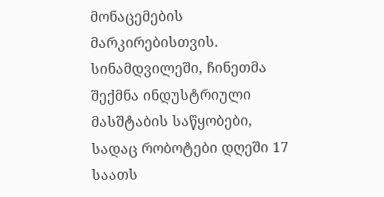მონაცემების მარკირებისთვის. სინამდვილეში, ჩინეთმა შექმნა ინდუსტრიული მასშტაბის საწყობები, სადაც რობოტები დღეში 17 საათს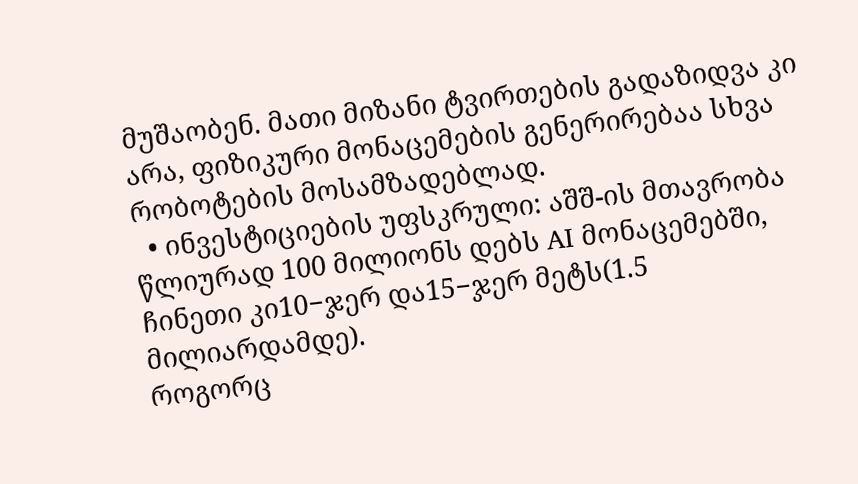მუშაობენ. მათი მიზანი ტვირთების გადაზიდვა კი არა, ფიზიკური მონაცემების გენერირებაა სხვა რობოტების მოსამზადებლად.
  • ინვესტიციების უფსკრული: აშშ-ის მთავრობა წლიურად 100 მილიონს დებს AI მონაცემებში, ჩინეთი კი10−ჯერ და15−ჯერ მეტს(1.5 მილიარდამდე).
როგორც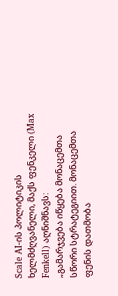Scale AI-ის პოლიტიკის ხელმძღვანელი, მაქს ფენკელი (Max Fenkell) აღნიშნავს:
„გამარჯვება იწყება მონაცემთა სწორი სტრატეგიით. მონაცემთა ფენის დათმობა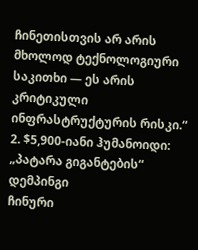ჩინეთისთვის არ არის მხოლოდ ტექნოლოგიური საკითხი — ეს არის კრიტიკული ინფრასტრუქტურის რისკი.“
2. $5,900-იანი ჰუმანოიდი: „პატარა გიგანტების“ დემპინგი
ჩინური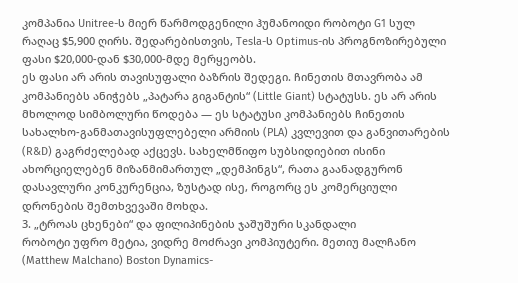კომპანია Unitree-ს მიერ წარმოდგენილი ჰუმანოიდი რობოტი G1 სულ რაღაც $5,900 ღირს. შედარებისთვის, Tesla-ს Optimus-ის პროგნოზირებული ფასი $20,000-დან $30,000-მდე მერყეობს.
ეს ფასი არ არის თავისუფალი ბაზრის შედეგი. ჩინეთის მთავრობა ამ კომპანიებს ანიჭებს „პატარა გიგანტის“ (Little Giant) სტატუსს. ეს არ არის მხოლოდ სიმბოლური წოდება — ეს სტატუსი კომპანიებს ჩინეთის სახალხო-განმათავისუფლებელი არმიის (PLA) კვლევით და განვითარების (R&D) გაგრძელებად აქცევს. სახელმწიფო სუბსიდიებით ისინი ახორციელებენ მიზანმიმართულ „დემპინგს“, რათა გაანადგურონ დასავლური კონკურენცია, ზუსტად ისე, როგორც ეს კომერციული დრონების შემთხვევაში მოხდა.
3. „ტროას ცხენები“ და ფილიპინების ჯაშუშური სკანდალი
რობოტი უფრო მეტია, ვიდრე მოძრავი კომპიუტერი. მეთიუ მალჩანო (Matthew Malchano) Boston Dynamics-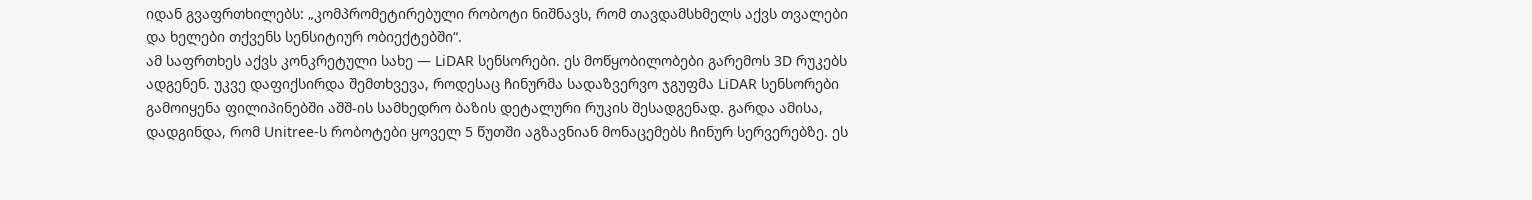იდან გვაფრთხილებს: „კომპრომეტირებული რობოტი ნიშნავს, რომ თავდამსხმელს აქვს თვალები და ხელები თქვენს სენსიტიურ ობიექტებში“.
ამ საფრთხეს აქვს კონკრეტული სახე — LiDAR სენსორები. ეს მოწყობილობები გარემოს 3D რუკებს ადგენენ. უკვე დაფიქსირდა შემთხვევა, როდესაც ჩინურმა სადაზვერვო ჯგუფმა LiDAR სენსორები გამოიყენა ფილიპინებში აშშ-ის სამხედრო ბაზის დეტალური რუკის შესადგენად. გარდა ამისა, დადგინდა, რომ Unitree-ს რობოტები ყოველ 5 წუთში აგზავნიან მონაცემებს ჩინურ სერვერებზე. ეს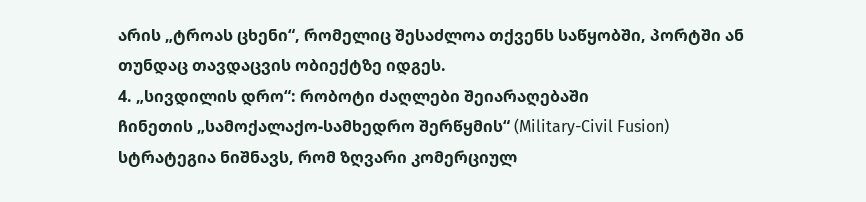არის „ტროას ცხენი“, რომელიც შესაძლოა თქვენს საწყობში, პორტში ან თუნდაც თავდაცვის ობიექტზე იდგეს.
4. „სივდილის დრო“: რობოტი ძაღლები შეიარაღებაში
ჩინეთის „სამოქალაქო-სამხედრო შერწყმის“ (Military-Civil Fusion) სტრატეგია ნიშნავს, რომ ზღვარი კომერციულ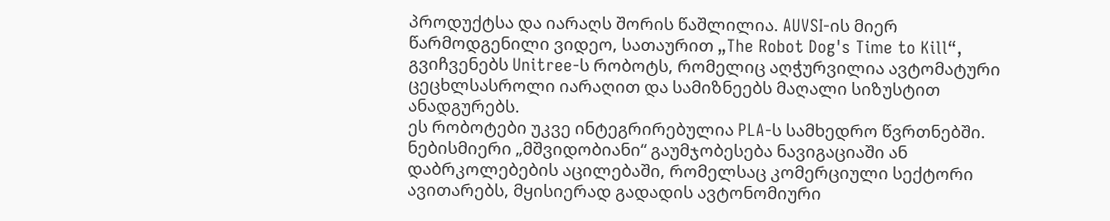პროდუქტსა და იარაღს შორის წაშლილია. AUVSI-ის მიერ წარმოდგენილი ვიდეო, სათაურით „The Robot Dog's Time to Kill“, გვიჩვენებს Unitree-ს რობოტს, რომელიც აღჭურვილია ავტომატური ცეცხლსასროლი იარაღით და სამიზნეებს მაღალი სიზუსტით ანადგურებს.
ეს რობოტები უკვე ინტეგრირებულია PLA-ს სამხედრო წვრთნებში. ნებისმიერი „მშვიდობიანი“ გაუმჯობესება ნავიგაციაში ან დაბრკოლებების აცილებაში, რომელსაც კომერციული სექტორი ავითარებს, მყისიერად გადადის ავტონომიური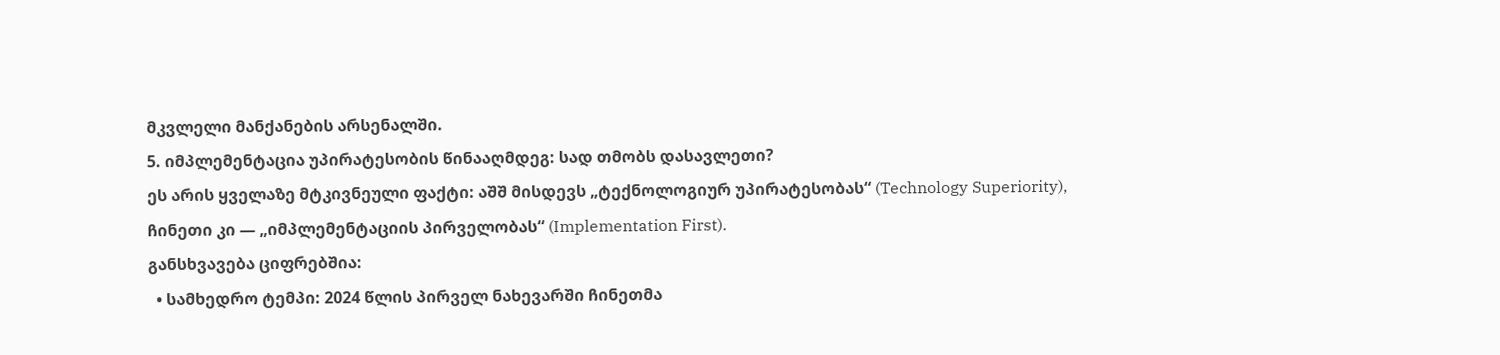მკვლელი მანქანების არსენალში.
5. იმპლემენტაცია უპირატესობის წინააღმდეგ: სად თმობს დასავლეთი?
ეს არის ყველაზე მტკივნეული ფაქტი: აშშ მისდევს „ტექნოლოგიურ უპირატესობას“ (Technology Superiority), ჩინეთი კი — „იმპლემენტაციის პირველობას“ (Implementation First).
განსხვავება ციფრებშია:
  • სამხედრო ტემპი: 2024 წლის პირველ ნახევარში ჩინეთმა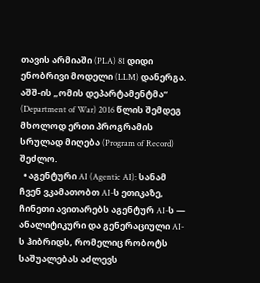თავის არმიაში (PLA) 81 დიდი ენობრივი მოდელი (LLM) დანერგა. აშშ-ის „ომის დეპარტამენტმა“ (Department of War) 2016 წლის შემდეგ მხოლოდ ერთი პროგრამის სრულად მიღება (Program of Record) შეძლო.
  • აგენტური AI (Agentic AI): სანამ ჩვენ ვკამათობთ AI-ს ეთიკაზე, ჩინეთი ავითარებს აგენტურ AI-ს — ანალიტიკური და გენერაციული AI-ს ჰიბრიდს, რომელიც რობოტს საშუალებას აძლევს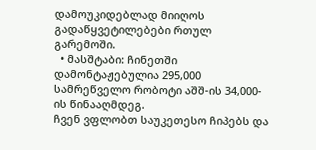დამოუკიდებლად მიიღოს გადაწყვეტილებები რთულ გარემოში.
  • მასშტაბი: ჩინეთში დამონტაჟებულია 295,000 სამრეწველო რობოტი აშშ-ის 34,000-ის წინააღმდეგ.
ჩვენ ვფლობთ საუკეთესო ჩიპებს და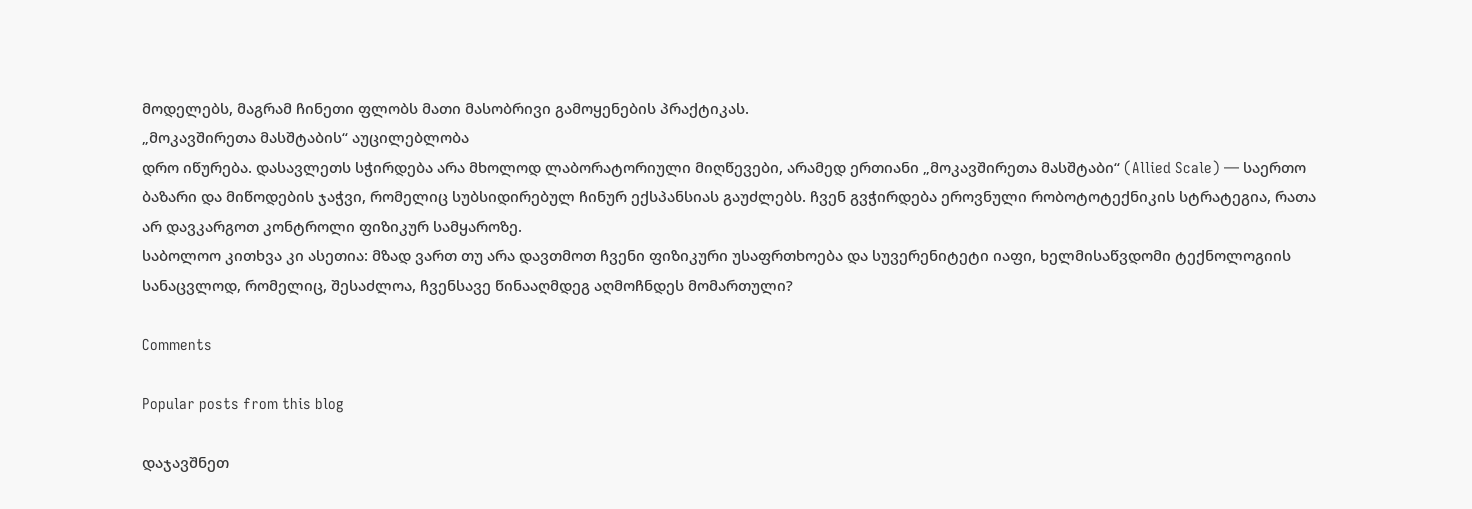მოდელებს, მაგრამ ჩინეთი ფლობს მათი მასობრივი გამოყენების პრაქტიკას.
„მოკავშირეთა მასშტაბის“ აუცილებლობა
დრო იწურება. დასავლეთს სჭირდება არა მხოლოდ ლაბორატორიული მიღწევები, არამედ ერთიანი „მოკავშირეთა მასშტაბი“ (Allied Scale) — საერთო ბაზარი და მიწოდების ჯაჭვი, რომელიც სუბსიდირებულ ჩინურ ექსპანსიას გაუძლებს. ჩვენ გვჭირდება ეროვნული რობოტოტექნიკის სტრატეგია, რათა არ დავკარგოთ კონტროლი ფიზიკურ სამყაროზე.
საბოლოო კითხვა კი ასეთია: მზად ვართ თუ არა დავთმოთ ჩვენი ფიზიკური უსაფრთხოება და სუვერენიტეტი იაფი, ხელმისაწვდომი ტექნოლოგიის სანაცვლოდ, რომელიც, შესაძლოა, ჩვენსავე წინააღმდეგ აღმოჩნდეს მომართული?

Comments

Popular posts from this blog

დაჯავშნეთ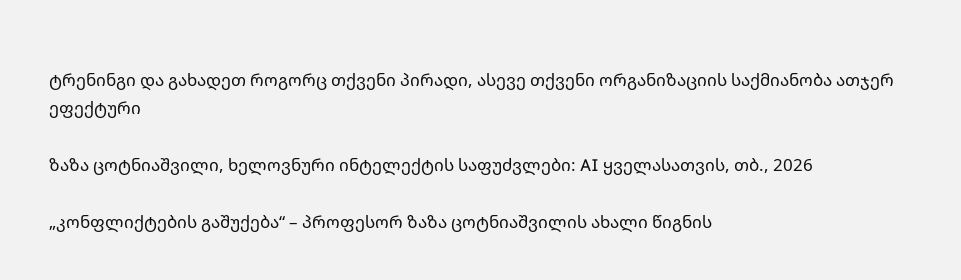ტრენინგი და გახადეთ როგორც თქვენი პირადი, ასევე თქვენი ორგანიზაციის საქმიანობა ათჯერ ეფექტური

ზაზა ცოტნიაშვილი, ხელოვნური ინტელექტის საფუძვლები: AI ყველასათვის, თბ., 2026

„კონფლიქტების გაშუქება“ – პროფესორ ზაზა ცოტნიაშვილის ახალი წიგნის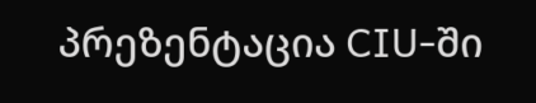პრეზენტაცია CIU-ში